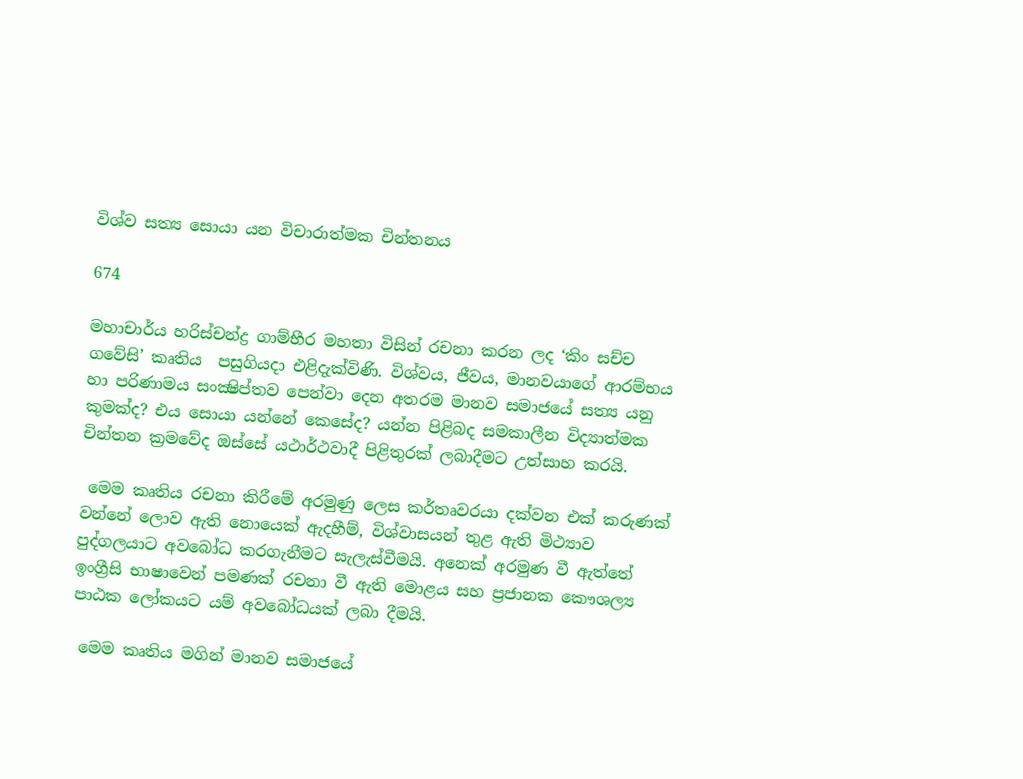විශ්ව සත්‍ය සොයා යන විචාරාත්මක චින්තනය

674

මහාචාර්ය හරිස්චන්ද්‍ර ගාම්භීර මහතා විසින් රචනා කරන ලද ‘කිං සච්ච ගවේසි’ කෘතිය  පසුගියදා එළිදැක්විණි. විශ්වය, ජීවය, මානවයාගේ ආරම්භය හා පරිණාමය සංක්‍ෂිප්තව පෙන්වා දෙන අතරම මානව සමාජයේ සත්‍ය යනු කුමක්ද? එය සොයා යන්නේ කෙසේද? යන්න පිළිබද සමකාලීන විද්‍යාත්මක චින්තන ක්‍රමවේද ඔස්සේ යථාර්ථවාදී පිළිතුරක් ලබාදීමට උත්සාහ කරයි.

 මෙම කෘතිය රචනා කිරීමේ අරමුණු ලෙස කර්තෘවරයා දක්වන එක් කරුණක් වන්නේ ලොව ඇති නොයෙක් ඇදහීම්, විශ්වාසයන් තුළ ඇති මිථ්‍යාව පුද්ගලයාට අවබෝධ කරගැනීමට සැලැස්වීමයි. අනෙක් අරමුණ වී ඇත්තේ ඉංග්‍රීසි භාෂාවෙන් පමණක් රචනා වී ඇති මොළය සහ ප්‍රජානක කෞශල්‍ය පාඨක ලෝකයට යම් අවබෝධයක් ලබා දීමයි.

 මෙම කෘතිය මගින් මානව සමාජයේ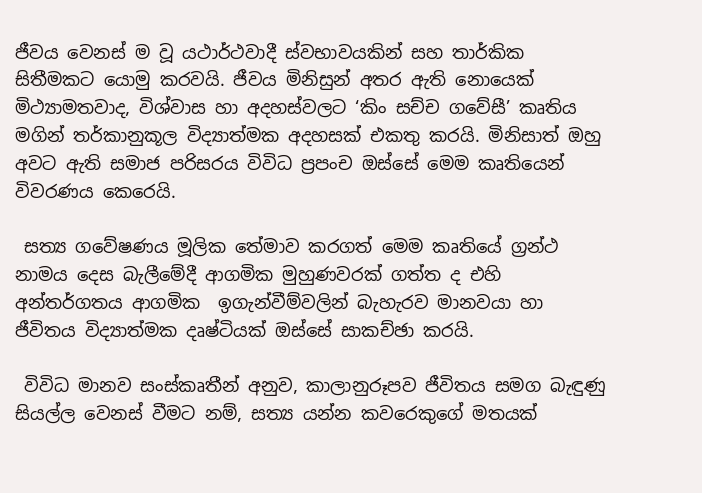ජීවය වෙනස් ම වූ යථාර්ථවාදී ස්වභාවයකින් සහ තාර්කික සිතීමකට යොමු කරවයි. ජීවය මිනිසුන් අතර ඇති නොයෙක් මිථ්‍යාමතවාද, විශ්වාස හා අදහස්වලට ‘කිං සච්ච ගවේසී’ කෘතිය මගින් තර්කානුකූල විද්‍යාත්මක අදහසක් එකතු කරයි. මිනිසාත් ඔහු අවට ඇති සමාජ පරිසරය විවිධ ප්‍රපංච ඔස්සේ මෙම කෘතියෙන් විවරණය කෙරෙයි.

 සත්‍ය ගවේෂණය මූලික තේමාව කරගත් මෙම කෘතියේ ග්‍රන්ථ නාමය දෙස බැලීමේදී ආගමික මුහුණවරක් ගත්ත ද එහි අන්තර්ගතය ආගමික  ඉගැන්වීම්වලින් බැහැරව මානවයා හා ජීවිතය විද්‍යාත්මක දෘෂ්ටියක් ඔස්සේ සාකච්ඡා කරයි.

 විවිධ මානව සංස්කෘතීන් අනුව, කාලානුරූපව ජීවිතය සමග බැඳුණු සියල්ල වෙනස් වීමට නම්, සත්‍ය යන්න කවරෙකුගේ මතයක්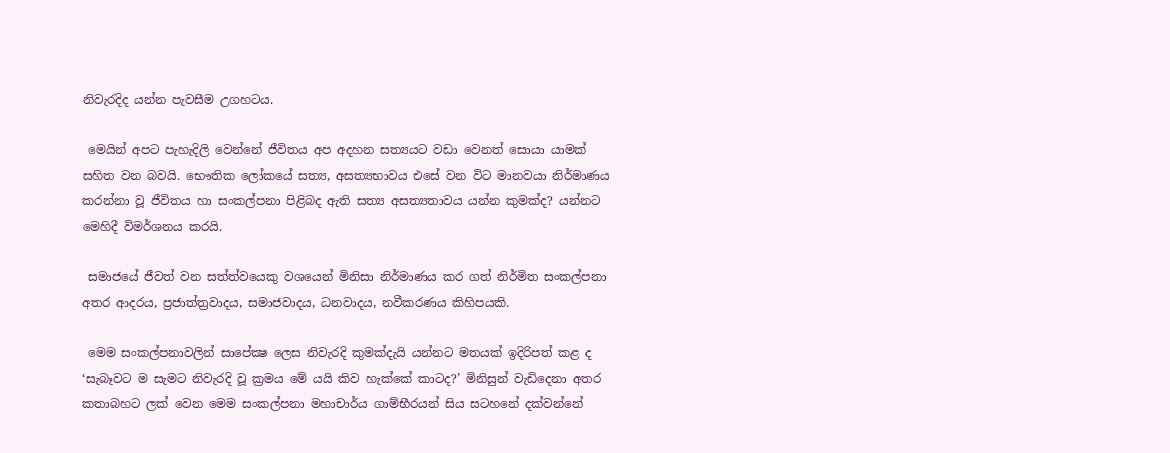නිවැරදිද යන්න පැවසීම උගහටය.

 මෙයින් අපට පැහැදිලි වෙන්නේ ජීවිතය අප අදහන සත්‍යයට වඩා වෙනත් සොයා යාමක් සහිත වන බවයි. භෞතික ලෝකයේ සත්‍ය, අසත්‍යභාවය එසේ වන විට මානවයා නිර්මාණය කරන්නා වූ ජීවිතය හා සංකල්පනා පිළිබද ඇති සත්‍ය අසත්‍යතාවය යන්න කුමක්ද? යන්නට මෙහිදී විමර්ශනය කරයි.

 සමාජයේ ජීවත් වන සත්ත්වයෙකු වශයෙන් මිනිසා නිර්මාණය කර ගත් නිර්මිත සංකල්පනා අතර ආදරය, ප්‍රජාත්ත්‍රවාදය, සමාජවාදය, ධනවාදය, නවීකරණය කිහිපයකි.

 මෙම සංකල්පනාවලින් සාපේක්‍ෂ ලෙස නිවැරදි කුමක්දැයි යන්නට මතයක් ඉදිරිපත් කළ ද ‘සැබෑවට ම සැමට නිවැරදි වූ ක්‍රමය මේ යයි කිව හැක්කේ කාටද?’ මිනිසුන් වැඩිදෙනා අතර කතාබහට ලක් වෙන මෙම සංකල්පනා මහාචාර්ය ගාම්භීරයන් සිය සටහනේ දක්වන්නේ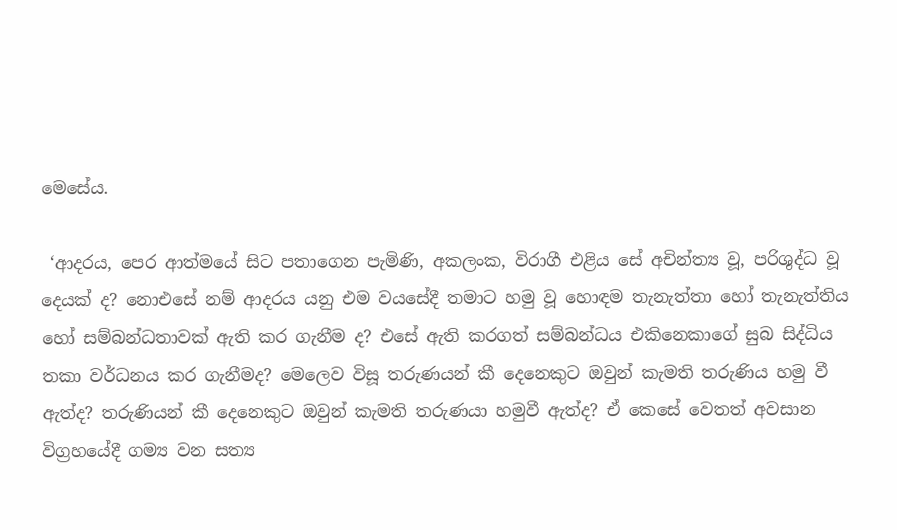මෙසේය.

 ‘ආදරය, පෙර ආත්මයේ සිට පතාගෙන පැමිණි, අකලංක, විරාගී එළිය සේ අචින්ත්‍ය වූ, පරිශුද්ධ වූ දෙයක් ද? නොඑසේ නම් ආදරය යනු එම වයසේදී තමාට හමු වූ හොඳම තැනැත්තා හෝ තැනැත්තිය හෝ සම්බන්ධතාවක් ඇති කර ගැනීම ද? එසේ ඇති කරගත් සම්බන්ධය එකිනෙකාගේ සුබ සිද්ධිය තකා වර්ධනය කර ගැනීමද? මෙලෙව විසූ තරුණයන් කී දෙනෙකුට ඔවුන් කැමති තරුණිය හමු වී ඇත්ද? තරුණියන් කී දෙනෙකුට ඔවුන් කැමති තරුණයා හමුවී ඇත්ද? ඒ කෙසේ වෙතත් අවසාන විග්‍රහයේදී ගම්‍ය වන සත්‍ය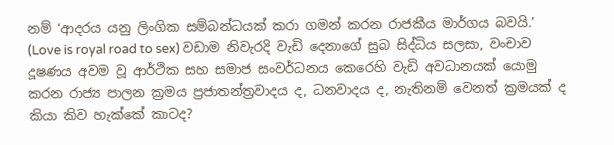නම් ‘ආදරය යනු ලිංගික සම්බන්ධයක් කරා ගමන් කරන රාජකීය මාර්ගය බවයි.’ (Love is royal road to sex) වඩාම නිවැරදි වැඩි දෙනාගේ සුබ සිද්ධිය සලසා, වංචාව දූෂණය අවම වූ ආර්ථික සහ සමාජ සංවර්ධනය කෙරෙහි වැඩි අවධානයක් යොමු කරන රාජ්‍ය පාලන ක්‍රමය ප්‍රජාතන්ත්‍රවාදය ද, ධනවාදය ද, නැතිනම් වෙනත් ක්‍රමයක් ද කියා කිව හැක්කේ කාටද?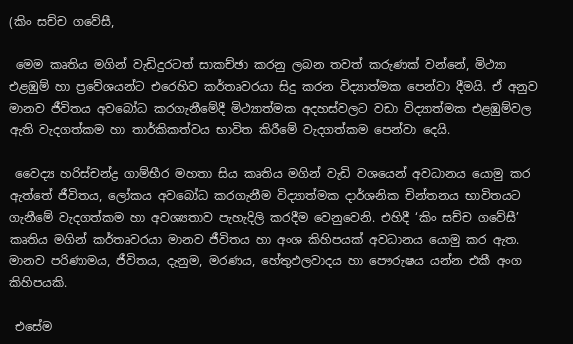(කිං සච්ච ගවේසී,

 මෙම කෘතිය මගින් වැඩිදුරටත් සාකච්ඡා කරනු ලබන තවත් කරුණක් වන්නේ, මිථ්‍යා එළඹුම් හා ප්‍රවේශයන්ට එරෙහිව කර්තෘවරයා සිදු කරන විද්‍යාත්මක පෙන්වා දීමයි. ඒ අනුව මානව ජීවිතය අවබෝධ කරගැනීමේදී මිථ්‍යාත්මක අදහස්වලට වඩා විද්‍යාත්මක එළඹුම්වල ඇති වැදගත්කම හා තාර්කිකත්වය භාවිත කිරීමේ වැදගත්කම පෙන්වා දෙයි.

 වෛද්‍ය හරිස්චන්ද්‍ර ගාම්භීර මහතා සිය කෘතිය මගින් වැඩි වශයෙන් අවධානය යොමු කර ඇත්තේ ජීවිතය, ලෝකය අවබෝධ කරගැනීම විද්‍යාත්මක දාර්ශනික චින්තනය භාවිතයට ගැනීමේ වැදගත්කම හා අවශ්‍යතාව පැහැදිලි කරදීම වෙනුවෙනි. එහිදී ‘කිං සච්ච ගවේසී’ කෘතිය මගින් කර්තෘවරයා මානව ජීවිතය හා අංශ කිහිපයක් අවධානය යොමු කර ඇත. මානව පරිණාමය, ජීවිතය, දැනුම, මරණය, හේතුඵලවාදය හා පෞරුෂය යන්න එකී අංග කිහිපයකි.

 එසේම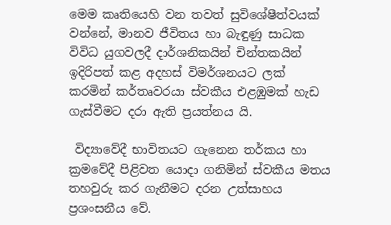මෙම කෘතියෙහි වන තවත් සුවිශේෂීත්වයක් වන්නේ, මානව ජීවිතය හා බැඳුණු සාධක විවිධ යුගවලදී දාර්ශනිකයින් චින්තකයින් ඉදිරිපත් කළ අදහස් විමර්ශනයට ලක් කරමින් කර්තෘවරයා ස්වකීය එළඹුමක් හැඩ ගැස්වීමට දරා ඇති ප්‍රයත්නය යි.

 විද්‍යාවේදී භාවිතයට ගැනෙන තර්කය හා ක්‍රමවේදී පිළිවත යොදා ගනිමින් ස්වකීය මතය තහවුරු කර ගැනීමට දරන උත්සාහය ප්‍රශංසනීය වේ.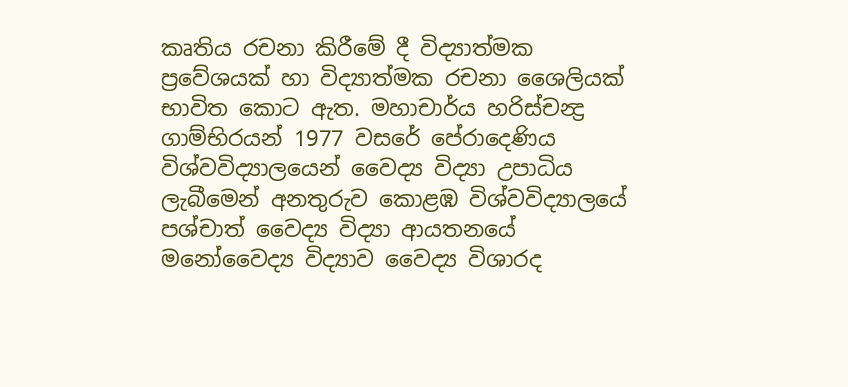කෘතිය රචනා කිරීමේ දී විද්‍යාත්මක ප්‍රවේශයක් හා විද්‍යාත්මක රචනා ශෛලියක් භාවිත කොට ඇත. මහාචාර්ය හරිස්චන්‍ද්‍ර ගාම්භිරයන් 1977 වසරේ පේරාදෙණිය විශ්වවිද්‍යාලයෙන් වෛද්‍ය විද්‍යා උපාධිය ලැබීමෙන් අනතුරුව කොළඹ විශ්වවිද්‍යාලයේ පශ්චාත් වෛද්‍ය විද්‍යා ආයතනයේ මනෝවෛද්‍ය විද්‍යාව වෛද්‍ය විශාරද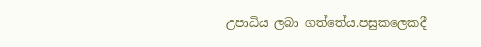උපාධිය ලබා ගත්තේය.පසුකලෙකදී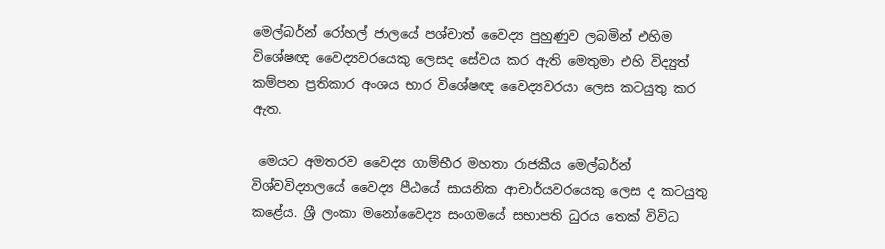මෙල්බර්න් රෝහල් ජාලයේ පශ්චාත් වෛද්‍ය පුහුණුව ලබමින් එහිම විශේෂඥ වෛද්‍යවරයෙකු ලෙසද සේවය කර ඇති මෙතුමා එහි විද්‍යුත් කම්පන ප්‍රතිකාර අංශය භාර විශේෂඥ වෛද්‍යවරයා ලෙස කටයුතු කර ඇත.

 මෙයට අමතරව වෛද්‍ය ගාම්භීර මහතා රාජකීය මෙල්බර්න් විශ්වවිද්‍යාලයේ වෛද්‍ය පීඨයේ සායනික ආචාර්යවරයෙකු ලෙස ද කටයුතු කළේය. ශ්‍රී ලංකා මනෝවෛද්‍ය සංගමයේ සභාපති ධුරය තෙක් විවිධ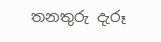තනතුරු දැරූ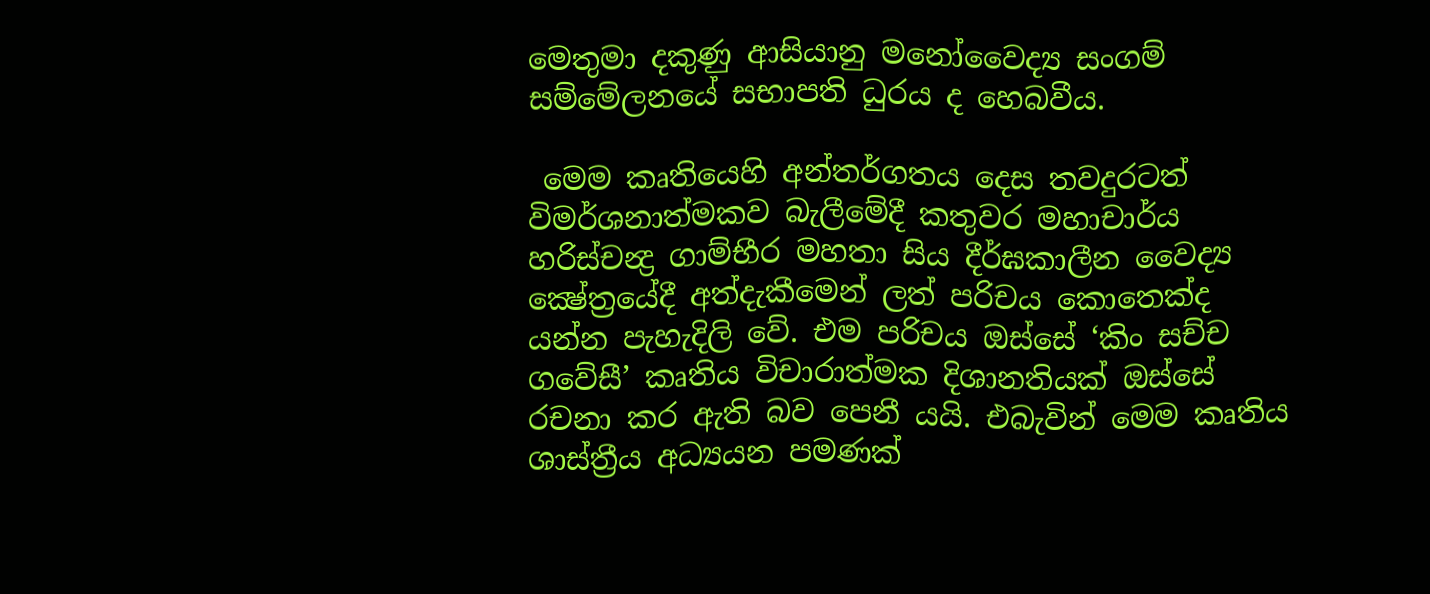මෙතුමා දකුණු ආසියානු මනෝවෛද්‍ය සංගම් සම්මේලනයේ සභාපති ධුරය ද හෙබවීය.

 මෙම කෘතියෙහි අන්තර්ගතය දෙස තවදුරටත් විමර්ශනාත්මකව බැලීමේදී කතුවර මහාචාර්ය හරිස්චන්‍ද්‍ර ගාම්භීර මහතා සිය දීර්ඝකාලීන වෛද්‍ය ක්‍ෂේත්‍රයේදී අත්දැකීමෙන් ලත් පරිචය කොතෙක්ද යන්න පැහැදිලි වේ. එම පරිචය ඔස්සේ ‘කිං සච්ච ගවේසී’ කෘතිය විචාරාත්මක දිශානතියක් ඔස්සේ රචනා කර ඇති බව පෙනී යයි. එබැවින් මෙම කෘතිය ශාස්ත්‍රීය අධ්‍යයන පමණක්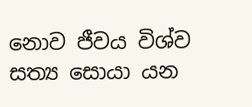නොව ජීවය විශ්ව සත්‍ය සොයා යන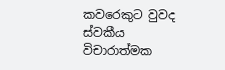කවරෙකුට වුවද ස්වකීය විචාරාත්මක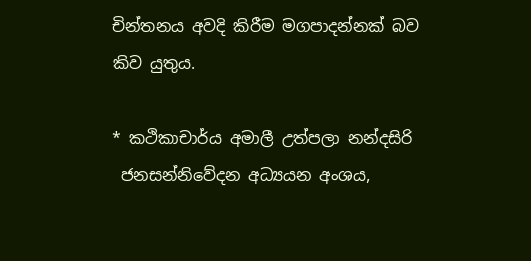චින්තනය අවදි කිරීම මගපාදන්නක් බව කිව යුතුය.

* කථිකාචාර්ය අමාලී උත්පලා නන්දසිරි
 ජනසන්නිවේදන අධ්‍යයන අංශය,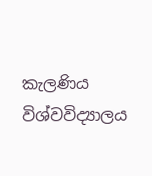කැලණිය විශ්වවිද්‍යාලය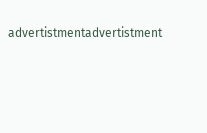advertistmentadvertistment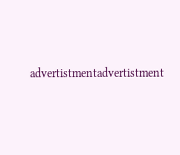advertistmentadvertistment